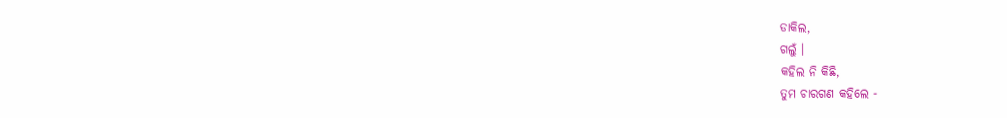ଡାକିଲ,
ଗଲୁଁ ।
କହିଲ ନି କିଛି,
ତୁମ ଚାରଗଣ କହିଲେ -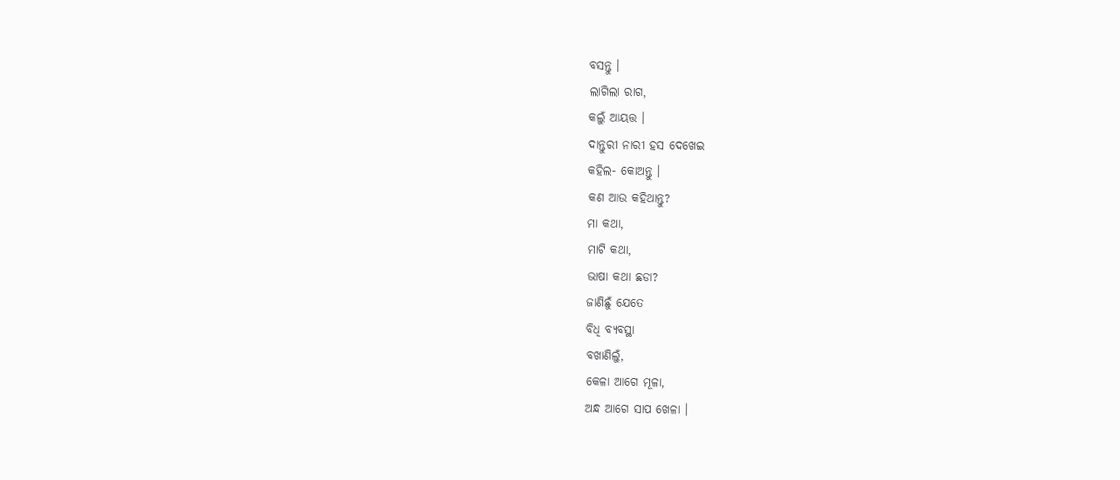ବସନ୍ତୁ ।
ଲାଗିଲା ରାଗ,
କଲୁଁ ଆୟତ୍ତ ।
ଦାନ୍ତୁରୀ ନାରୀ ହସ ଦେଖେଇ
କହିଲ- କୋଅନ୍ତୁ ।
କଣ ଆଉ କହିଥାନ୍ତୁ?
ମା କଥା,
ମାଟି କଥା,
ଭାଷା କଥା ଛଡା?
ଜାଣିଛୁଁ ଯେତେ
ବିଧି ବ୍ୟବସ୍ଥା
ବଖାଣିଲୁଁ,
କେଳା ଆଗେ ମୂଳା,
ଅନ୍ଧ ଆଗେ ସାପ ଖେଳା ।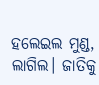ହଲେଇଲ ମୁଣ୍ଡ,
ଲାଗିଲ। ଜାତିକୁ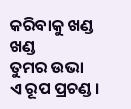କରିବାକୁ ଖଣ୍ଡ ଖଣ୍ଡ
ତୁମର ଉଭା
ଏ ରୂପ ପ୍ରଚଣ୍ଡ ।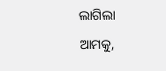ଲାଗିଲା ଆମକୁ,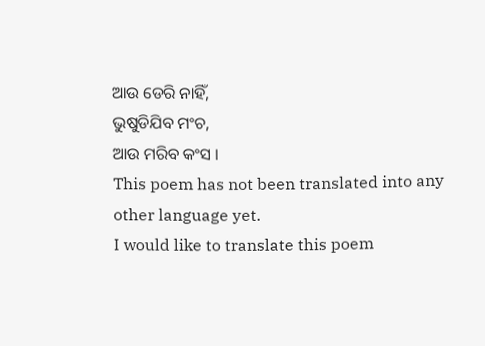ଆଉ ଡେରି ନାହିଁ,
ଭୁଷୁଡିଯିବ ମଂଚ,
ଆଉ ମରିବ କଂସ ।
This poem has not been translated into any other language yet.
I would like to translate this poem